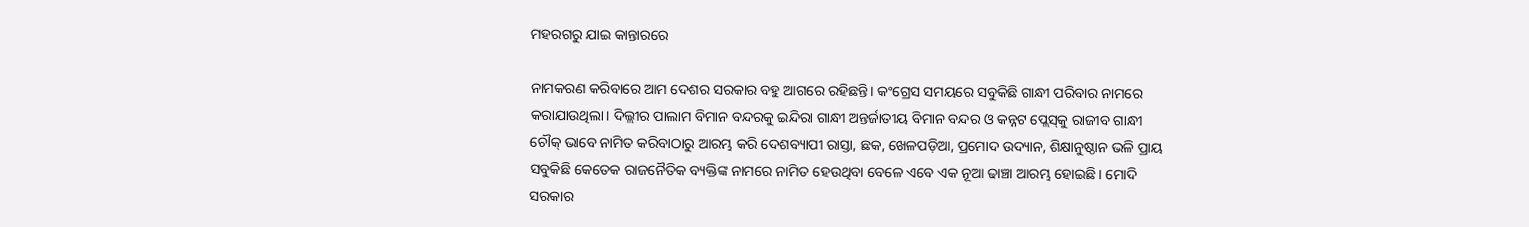ମହରଗରୁ ଯାଇ କାନ୍ତାରରେ

ନାମକରଣ କରିବାରେ ଆମ ଦେଶର ସରକାର ବହୁ ଆଗରେ ରହିଛନ୍ତି। କଂଗ୍ରେସ ସମୟରେ ସବୁକିଛି ଗାନ୍ଧୀ ପରିବାର ନାମରେ କରାଯାଉଥିଲା। ଦିଲ୍ଲୀର ପାଲାମ ବିମାନ ବନ୍ଦରକୁ ଇନ୍ଦିରା ଗାନ୍ଧୀ ଅନ୍ତର୍ଜାତୀୟ ବିମାନ ବନ୍ଦର ଓ କନ୍ନଟ ପ୍ଲେସ୍‌କୁ ରାଜୀବ ଗାନ୍ଧୀ ଚୌକ୍‌ ଭାବେ ନାମିତ କରିବାଠାରୁ ଆରମ୍ଭ କରି ଦେଶବ୍ୟାପୀ ରାସ୍ତା, ଛକ, ଖେଳପଡ଼ିଆ, ପ୍ରମୋଦ ଉଦ୍ୟାନ, ଶିକ୍ଷାନୁଷ୍ଠାନ ଭଳି ପ୍ରାୟ ସବୁକିଛି କେତେକ ରାଜନୈତିକ ବ୍ୟକ୍ତିଙ୍କ ନାମରେ ନାମିତ ହେଉଥିବା ବେଳେ ଏବେ ଏକ ନୂଆ ଢାଞ୍ଚା ଆରମ୍ଭ ହୋଇଛି। ମୋଦି ସରକାର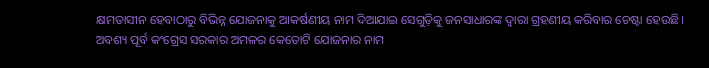କ୍ଷମତାସୀନ ହେବାଠାରୁ ବିଭିନ୍ନ ଯୋଜନାକୁ ଆକର୍ଷଣୀୟ ନାମ ଦିଆଯାଇ ସେଗୁଡ଼ିକୁ ଜନସାଧାରଙ୍କ ଦ୍ୱାରା ଗ୍ରହଣୀୟ କରିବାର ଚେଷ୍ଟା ହେଉଛି। ଅବଶ୍ୟ ପୂର୍ବ କଂଗ୍ରେସ ସରକାର ଅମଳର କେତୋଟି ଯୋଜନାର ନାମ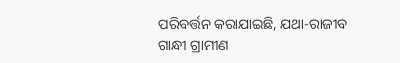ପରିବର୍ତ୍ତନ କରାଯାଇଛି, ଯଥା-ରାଜୀବ ଗାନ୍ଧୀ ଗ୍ରାମୀଣ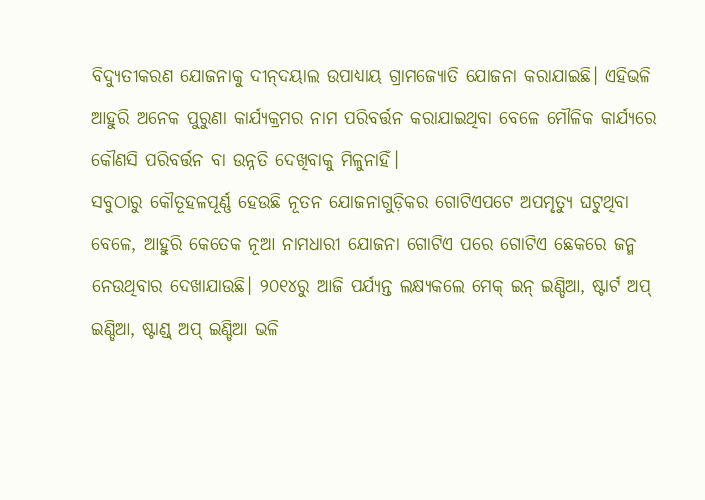ବିଦ୍ୟୁତୀକରଣ ଯୋଜନାକୁ ଦୀନ୍‌ଦୟାଲ ଉପାଧ୍ୟାୟ ଗ୍ରାମଜ୍ୟୋତି ଯୋଜନା କରାଯାଇଛି। ଏହିଭଳି ଆହୁରି ଅନେକ ପୁରୁଣା କାର୍ଯ୍ୟକ୍ରମର ନାମ ପରିବର୍ତ୍ତନ କରାଯାଇଥିବା ବେଳେ ମୌଳିକ କାର୍ଯ୍ୟରେ କୌଣସି ପରିବର୍ତ୍ତନ ବା ଉନ୍ନତି ଦେଖିବାକୁ ମିଳୁନାହିଁ।
ସବୁଠାରୁ କୌତୂହଳପୂର୍ଣ୍ଣ ହେଉଛି ନୂତନ ଯୋଜନାଗୁଡ଼ିକର ଗୋଟିଏପଟେ ଅପମୃତ୍ୟୁ ଘଟୁଥିବା ବେଳେ, ଆହୁରି କେତେକ ନୂଆ ନାମଧାରୀ ଯୋଜନା ଗୋଟିଏ ପରେ ଗୋଟିଏ ଛେକରେ ଜନ୍ମ ନେଉଥିବାର ଦେଖାଯାଉଛି। ୨୦୧୪ରୁ ଆଜି ପର୍ଯ୍ୟନ୍ତ ଲକ୍ଷ୍ୟକଲେ ମେକ୍‌ ଇନ୍‌ ଇଣ୍ଡିଆ, ଷ୍ଟାର୍ଟ ଅପ୍‌ ଇଣ୍ଡିଆ, ଷ୍ଟାଣ୍ଡ୍‌ ଅପ୍‌ ଇଣ୍ଡିଆ ଭଳି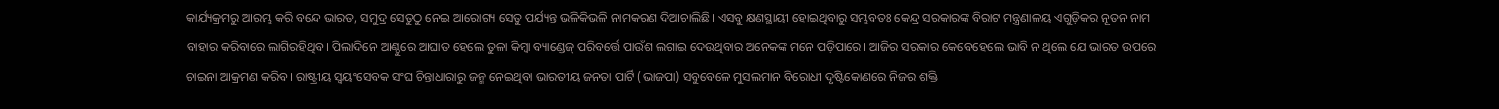କାର୍ଯ୍ୟକ୍ରମରୁ ଆରମ୍ଭ କରି ବନ୍ଦେ ଭାରତ, ସମୁଦ୍ର ସେତୁଠୁ ନେଇ ଆରୋଗ୍ୟ ସେତୁ ପର୍ଯ୍ୟନ୍ତ ଭଳିକିଭଳି ନାମକରଣ ଦିଆଚାଲିଛି। ଏସବୁ କ୍ଷଣସ୍ଥାୟୀ ହୋଇଥିବାରୁ ସମ୍ଭବତଃ କେନ୍ଦ୍ର ସରକାରଙ୍କ ବିରାଟ ମନ୍ତ୍ରଣାଳୟ ଏଗୁଡ଼ିକର ନୂତନ ନାମ ବାହାର କରିବାରେ ଲାଗିରହିଥିବ। ପିଲାଦିନେ ଆଣ୍ଠୁରେ ଆଘାତ ହେଲେ ତୁଳା କିମ୍ବା ବ୍ୟାଣ୍ଡେଜ୍‌ ପରିବର୍ତ୍ତେ ପାଉଁଶ ଲଗାଇ ଦେଉଥିବାର ଅନେକଙ୍କ ମନେ ପଡ଼ିପାରେ। ଆଜିର ସରକାର କେବେହେଲେ ଭାବି ନ ଥିଲେ ଯେ ଭାରତ ଉପରେ ଚାଇନା ଆକ୍ରମଣ କରିବ। ରାଷ୍ଟ୍ରୀୟ ସ୍ବୟଂସେବକ ସଂଘ ଚିନ୍ତାଧାରାରୁ ଜନ୍ମ ନେଇଥିବା ଭାରତୀୟ ଜନତା ପାର୍ଟି (ଭାଜପା) ସବୁବେଳେ ମୁସଲମାନ ବିରୋଧୀ ଦୃଷ୍ଟିକୋଣରେ ନିଜର ଶକ୍ତି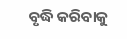ବୃଦ୍ଧି କରିବାକୁ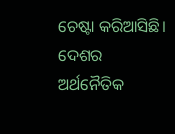ଚେଷ୍ଟା କରିଆସିଛି। ଦେଶର ଅର୍ଥନୈତିକ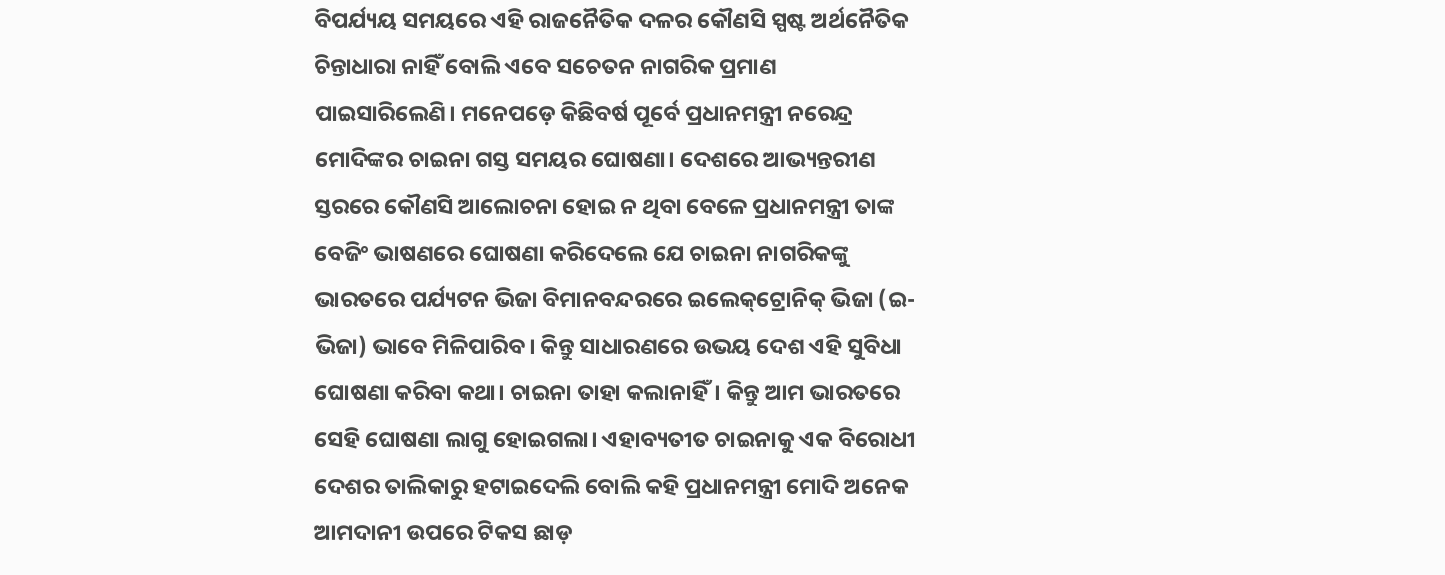ବିପର୍ଯ୍ୟୟ ସମୟରେ ଏହି ରାଜନୈତିକ ଦଳର କୌଣସି ସ୍ପଷ୍ଟ ଅର୍ଥନୈତିକ ଚିନ୍ତାଧାରା ନାହିଁ ବୋଲି ଏବେ ସଚେତନ ନାଗରିକ ପ୍ରମାଣ ପାଇସାରିଲେଣି। ମନେପଡ଼େ କିଛିବର୍ଷ ପୂର୍ବେ ପ୍ରଧାନମନ୍ତ୍ରୀ ନରେନ୍ଦ୍ର ମୋଦିଙ୍କର ଚାଇନା ଗସ୍ତ ସମୟର ଘୋଷଣା। ଦେଶରେ ଆଭ୍ୟନ୍ତରୀଣ ସ୍ତରରେ କୌଣସି ଆଲୋଚନା ହୋଇ ନ ଥିବା ବେଳେ ପ୍ରଧାନମନ୍ତ୍ରୀ ତାଙ୍କ ବେଜିଂ ଭାଷଣରେ ଘୋଷଣା କରିଦେଲେ ଯେ ଚାଇନା ନାଗରିକଙ୍କୁ ଭାରତରେ ପର୍ଯ୍ୟଟନ ଭିଜା ବିମାନବନ୍ଦରରେ ଇଲେକ୍‌ଟ୍ରୋନିକ୍‌ ଭିଜା (ଇ-ଭିଜା) ଭାବେ ମିଳିପାରିବ। କିନ୍ତୁ ସାଧାରଣରେ ଉଭୟ ଦେଶ ଏହି ସୁବିଧା ଘୋଷଣା କରିବା କଥା। ଚାଇନା ତାହା କଲାନାହିଁ। କିନ୍ତୁ ଆମ ଭାରତରେ ସେହି ଘୋଷଣା ଲାଗୁ ହୋଇଗଲା। ଏହାବ୍ୟତୀତ ଚାଇନାକୁ ଏକ ବିରୋଧୀ ଦେଶର ତାଲିକାରୁ ହଟାଇଦେଲି ବୋଲି କହି ପ୍ରଧାନମନ୍ତ୍ରୀ ମୋଦି ଅନେକ ଆମଦାନୀ ଉପରେ ଟିକସ ଛାଡ଼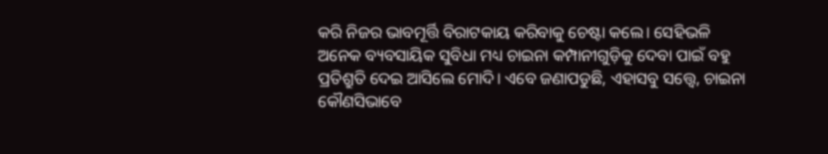କରି ନିଜର ଭାବମୂର୍ତ୍ତି ବିରାଟକାୟ କରିବାକୁ ଚେଷ୍ଟା କଲେ। ସେହିଭଳି ଅନେକ ବ୍ୟବସାୟିକ ସୁବିଧା ମଧ୍ୟ ଚାଇନା କମ୍ପାନୀଗୁଡ଼ିକୁ ଦେବା ପାଇଁ ବହୁ ପ୍ରତିଶ୍ରୁତି ଦେଇ ଆସିଲେ ମୋଦି। ଏବେ ଜଣାପଡୁଛି, ଏହାସବୁ ସତ୍ତ୍ୱେ, ଚାଇନା କୌଣସିଭାବେ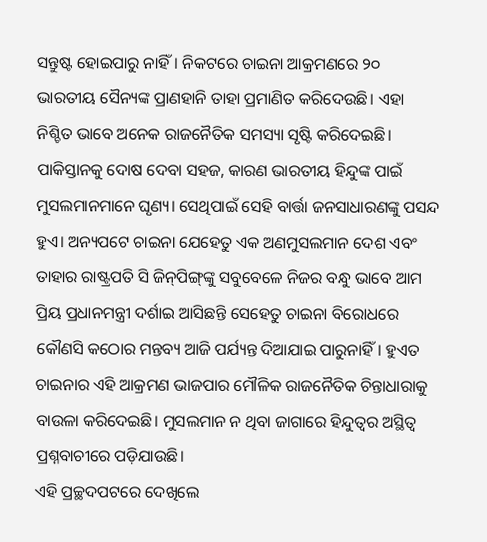ସନ୍ତୁଷ୍ଟ ହୋଇପାରୁ ନାହିଁ। ନିକଟରେ ଚାଇନା ଆକ୍ରମଣରେ ୨୦ ଭାରତୀୟ ସୈନ୍ୟଙ୍କ ପ୍ରାଣହାନି ତାହା ପ୍ରମାଣିତ କରିଦେଉଛି। ଏହା ନିଶ୍ଚିତ ଭାବେ ଅନେକ ରାଜନୈତିକ ସମସ୍ୟା ସୃଷ୍ଟି କରିଦେଇଛି। ପାକିସ୍ତାନକୁ ଦୋଷ ଦେବା ସହଜ, କାରଣ ଭାରତୀୟ ହିନ୍ଦୁଙ୍କ ପାଇଁ ମୁସଲମାନମାନେ ଘୃଣ୍ୟ। ସେଥିପାଇଁ ସେହି ବାର୍ତ୍ତା ଜନସାଧାରଣଙ୍କୁ ପସନ୍ଦ ହୁଏ। ଅନ୍ୟପଟେ ଚାଇନା ଯେହେତୁ ଏକ ଅଣମୁସଲମାନ ଦେଶ ଏବଂ ତାହାର ରାଷ୍ଟ୍ରପତି ସି ଜିନ୍‌ପିଙ୍ଗ୍‌ଙ୍କୁ ସବୁବେଳେ ନିଜର ବନ୍ଧୁ ଭାବେ ଆମ ପ୍ରିୟ ପ୍ରଧାନମନ୍ତ୍ରୀ ଦର୍ଶାଇ ଆସିଛନ୍ତି ସେହେତୁ ଚାଇନା ବିରୋଧରେ କୌଣସି କଠୋର ମନ୍ତବ୍ୟ ଆଜି ପର୍ଯ୍ୟନ୍ତ ଦିଆଯାଇ ପାରୁନାହିଁ। ହୁଏତ ଚାଇନାର ଏହି ଆକ୍ରମଣ ଭାଜପାର ମୌଳିକ ରାଜନୈତିକ ଚିନ୍ତାଧାରାକୁ ବାଉଳା କରିଦେଇଛି। ମୁସଲମାନ ନ ଥିବା ଜାଗାରେ ହିନ୍ଦୁତ୍ୱର ଅସ୍ଥିତ୍ୱ ପ୍ରଶ୍ନବାଚୀରେ ପଡ଼ିଯାଉଛି।
ଏହି ପ୍ରଚ୍ଛଦପଟରେ ଦେଖିଲେ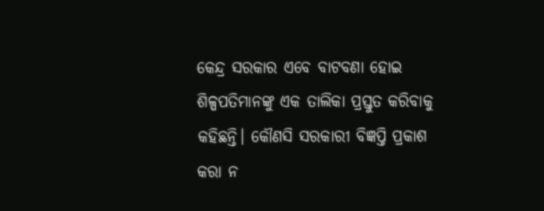କେନ୍ଦ୍ର ସରକାର ଏବେ ବାଟବଣା ହୋଇ ଶିଳ୍ପପତିମାନଙ୍କୁ ଏକ ତାଲିକା ପ୍ରସ୍ତୁତ କରିବାକୁ କହିଛନ୍ତି। କୌଣସି ସରକାରୀ ବିଜ୍ଞପ୍ତି ପ୍ରକାଶ କରା ନ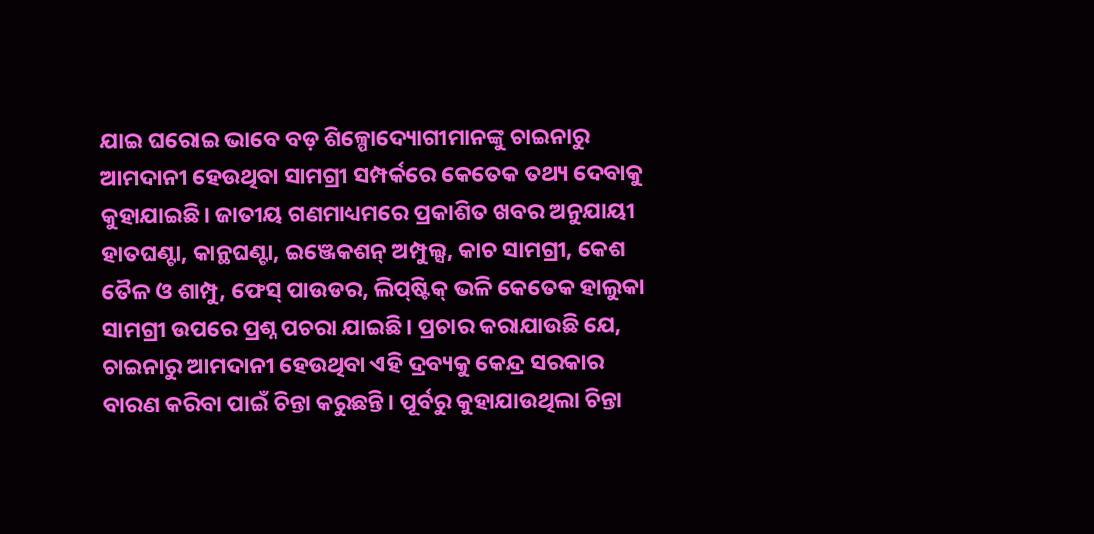ଯାଇ ଘରୋଇ ଭାବେ ବଡ଼ ଶିଳ୍ପୋଦ୍ୟୋଗୀମାନଙ୍କୁ ଚାଇନାରୁ ଆମଦାନୀ ହେଉଥିବା ସାମଗ୍ରୀ ସମ୍ପର୍କରେ କେତେକ ତଥ୍ୟ ଦେବାକୁ କୁହାଯାଇଛି। ଜାତୀୟ ଗଣମାଧ୍ୟମରେ ପ୍ରକାଶିତ ଖବର ଅନୁଯାୟୀ ହାତଘଣ୍ଟା, କାନ୍ଥଘଣ୍ଟା, ଇଞ୍ଜେକଶନ୍‌ ଅମ୍ପୁଲ୍ସ, କାଚ ସାମଗ୍ରୀ, କେଶ ତୈଳ ଓ ଶାମ୍ପୁ, ଫେସ୍‌ ପାଉଡର, ଲିପ୍‌ଷ୍ଟିକ୍‌ ଭଳି କେତେକ ହାଲୁକା ସାମଗ୍ରୀ ଉପରେ ପ୍ରଶ୍ନ ପଚରା ଯାଇଛି। ପ୍ରଚାର କରାଯାଉଛି ଯେ, ଚାଇନାରୁ ଆମଦାନୀ ହେଉଥିବା ଏହି ଦ୍ରବ୍ୟକୁ କେନ୍ଦ୍ର ସରକାର ବାରଣ କରିବା ପାଇଁ ଚିନ୍ତା କରୁଛନ୍ତି। ପୂର୍ବରୁ କୁହାଯାଉଥିଲା ଚିନ୍ତା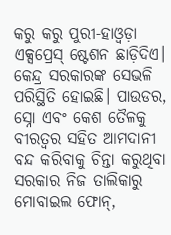କରୁ କରୁ ପୁରୀ-ହାଓ୍ବଡ଼ା ଏକ୍ସପ୍ରେସ୍‌ ଷ୍ଟେଶନ ଛାଡ଼ିଦିଏ। କେନ୍ଦ୍ର ସରକାରଙ୍କ ସେଭଳି ପରିସ୍ଥିତି ହୋଇଛି। ପାଉଡର, ସ୍ନୋ ଏବଂ କେଶ ତୈଳକୁ ବୀରତ୍ୱର ସହିତ ଆମଦାନୀ ବନ୍ଦ କରିବାକୁ ଚିନ୍ତା କରୁଥିବା ସରକାର ନିଜ ତାଲିକାରୁ ମୋବାଇଲ ଫୋନ୍‌,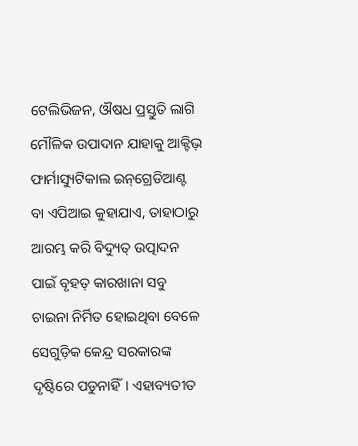ଟେଲିଭିଜନ, ଔଷଧ ପ୍ରସ୍ତୁତି ଲାଗି ମୌଳିକ ଉପାଦାନ ଯାହାକୁ ଆକ୍ଟିଭ୍‌ ଫାର୍ମାସ୍ୟୁଟିକାଲ ଇନ୍‌ଗ୍ରେଡିଆଣ୍ଟ ବା ଏପିଆଇ କୁହାଯାଏ, ତାହାଠାରୁ ଆରମ୍ଭ କରି ବିଦ୍ୟୁତ୍‌ ଉତ୍ପାଦନ ପାଇଁ ବୃହତ୍‌ କାରଖାନା ସବୁ ଚାଇନା ନିର୍ମିତ ହୋଇଥିବା ବେଳେ ସେଗୁଡ଼ିକ କେନ୍ଦ୍ର ସରକାରଙ୍କ ଦୃଷ୍ଟିରେ ପଡୁନାହିଁ। ଏହାବ୍ୟତୀତ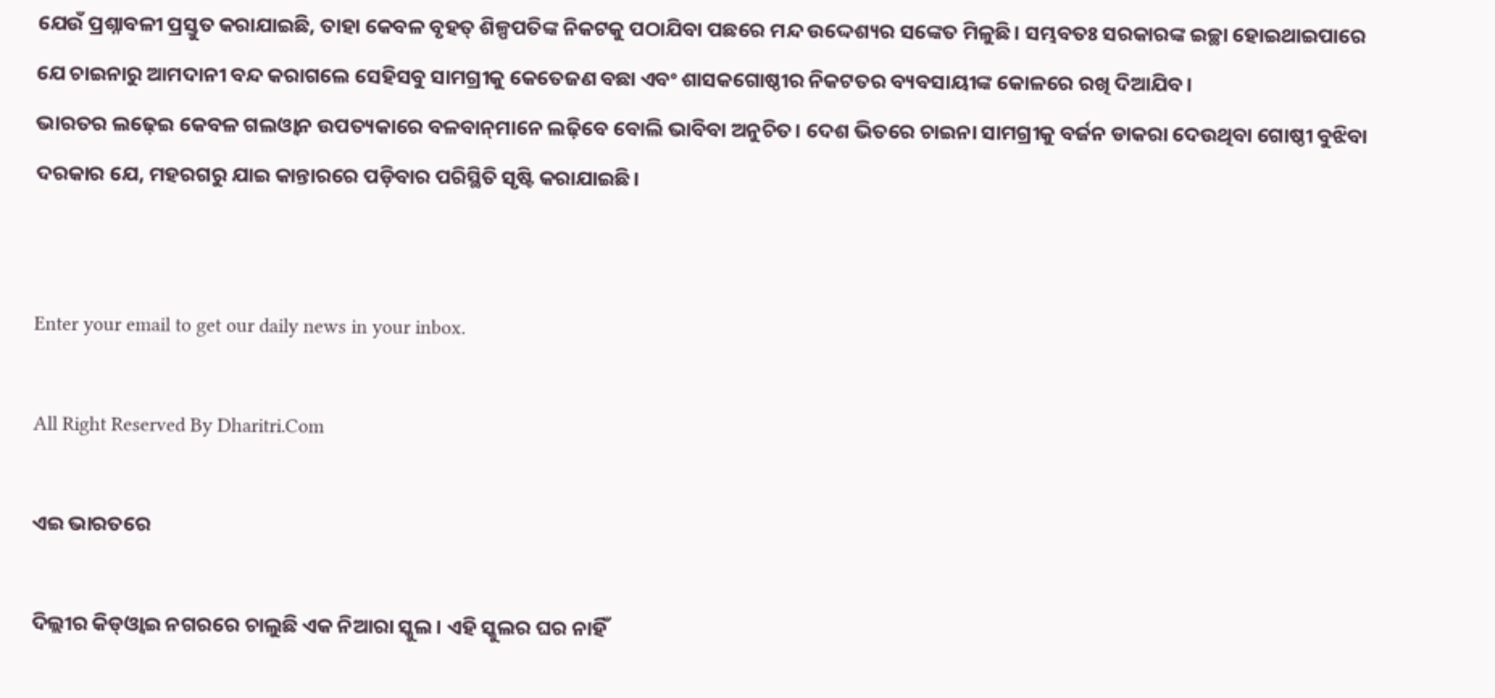ଯେଉଁ ପ୍ରଶ୍ନାବଳୀ ପ୍ରସ୍ତୁତ କରାଯାଇଛି, ତାହା କେବଳ ବୃହତ୍‌ ଶିଳ୍ପପତିଙ୍କ ନିକଟକୁ ପଠାଯିବା ପଛରେ ମନ୍ଦ ଉଦ୍ଦେଶ୍ୟର ସଙ୍କେତ ମିଳୁଛି। ସମ୍ଭବତଃ ସରକାରଙ୍କ ଇଚ୍ଛା ହୋଇଥାଇପାରେ ଯେ ଚାଇନାରୁ ଆମଦାନୀ ବନ୍ଦ କରାଗଲେ ସେହିସବୁ ସାମଗ୍ରୀକୁ କେତେଜଣ ବଛା ଏବଂ ଶାସକଗୋଷ୍ଠୀର ନିକଟତର ବ୍ୟବସାୟୀଙ୍କ କୋଳରେ ରଖି ଦିଆଯିବ।
ଭାରତର ଲଢ଼େଇ କେବଳ ଗଲଓ୍ବାନ ଉପତ୍ୟକାରେ ବଳବାନ୍‌ମାନେ ଲଢ଼ିବେ ବୋଲି ଭାବିବା ଅନୁଚିତ। ଦେଶ ଭିତରେ ଚାଇନା ସାମଗ୍ରୀକୁ ବର୍ଜନ ଡାକରା ଦେଉଥିବା ଗୋଷ୍ଠୀ ବୁଝିବା ଦରକାର ଯେ, ମହରଗରୁ ଯାଇ କାନ୍ତାରରେ ପଡ଼ିବାର ପରିସ୍ଥିତି ସୃଷ୍ଟି କରାଯାଇଛି।


Enter your email to get our daily news in your inbox.

All Right Reserved By Dharitri.Com

ଏଇ ଭାରତରେ

ଦିଲ୍ଲୀର କିଡ୍‌ଓ୍ବାଇ ନଗରରେ ଚାଲୁଛି ଏକ ନିଆରା ସ୍କୁଲ। ଏହି ସ୍କୁଲର ଘର ନାହିଁ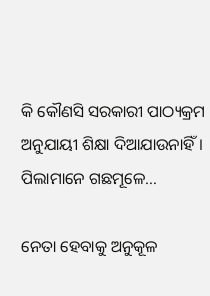କି କୌଣସି ସରକାରୀ ପାଠ୍ୟକ୍ରମ ଅନୁଯାୟୀ ଶିକ୍ଷା ଦିଆଯାଉନାହିଁ। ପିଲାମାନେ ଗଛମୂଳେ…

ନେତା ହେବାକୁ ଅନୁକୂଳ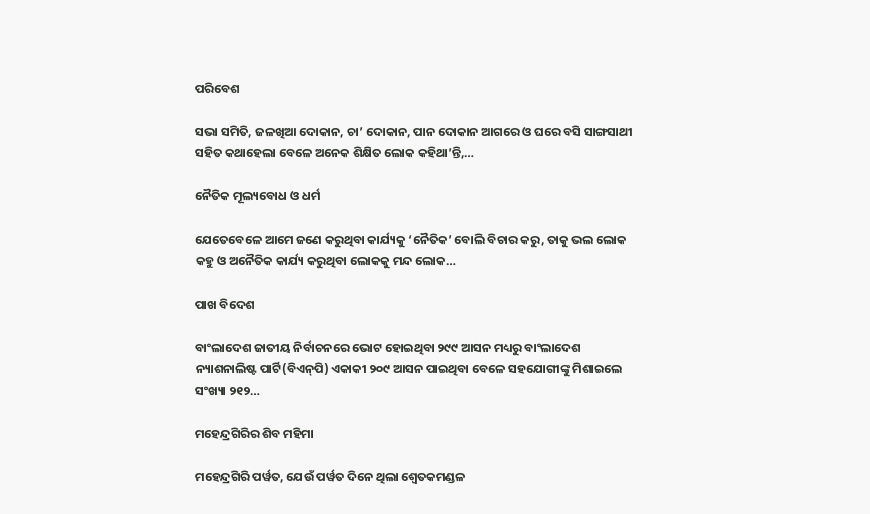ପରିବେଶ

ସଭା ସମିତି, ଜଳଖିଆ ଦୋକାନ, ଚା’ ଦୋକାନ, ପାନ ଦୋକାନ ଆଗରେ ଓ ଘରେ ବସି ସାଙ୍ଗସାଥୀ ସହିତ କଥାହେଲା ବେଳେ ଅନେକ ଶିକ୍ଷିତ ଲୋକ କହିଥା’ନ୍ତି,…

ନୈତିକ ମୂଲ୍ୟବୋଧ ଓ ଧର୍ମ

ଯେତେବେଳେ ଆମେ ଜଣେ କରୁଥିବା କାର୍ଯ୍ୟକୁ ‘ନୈତିକ’ ବୋଲି ବିଚାର କରୁ, ତାକୁ ଭଲ ଲୋକ କହୁ ଓ ଅନୈତିକ କାର୍ଯ୍ୟ କରୁଥିବା ଲୋକକୁ ମନ୍ଦ ଲୋକ…

ପାଖ ବିଦେଶ

ବାଂଲାଦେଶ ଜାତୀୟ ନିର୍ବାଚନରେ ଭୋଟ ହୋଇଥିବା ୨୯୯ ଆସନ ମଧ୍ୟରୁ ବାଂଲାଦେଶ ନ୍ୟାଶନାଲିଷ୍ଟ ପାର୍ଟି(ବିଏନ୍‌ପି) ଏକାକୀ ୨୦୯ ଆସନ ପାଇଥିବା ବେଳେ ସହଯୋଗୀଙ୍କୁ ମିଶାଇଲେ ସଂଖ୍ୟା ୨୧୨…

ମହେନ୍ଦ୍ରଗିରିର ଶିବ ମହିମା

ମହେନ୍ଦ୍ରଗିରି ପର୍ୱତ, ଯେଉଁ ପର୍ୱତ ଦିନେ ଥିଲା ଶ୍ୱେତକମଣ୍ଡଳ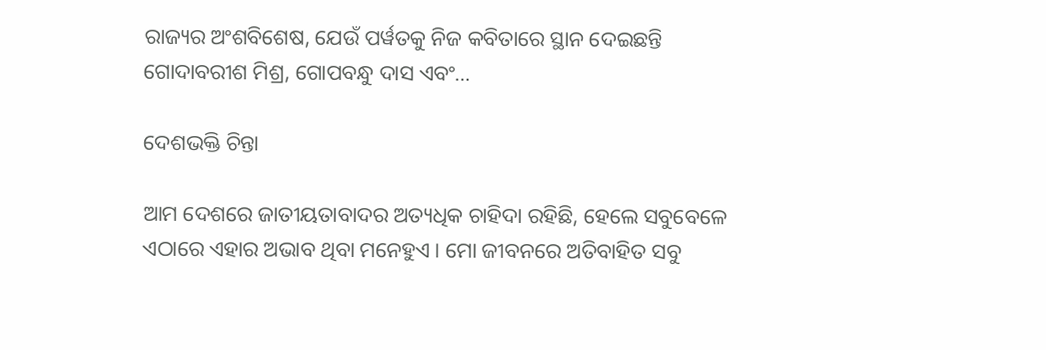ରାଜ୍ୟର ଅଂଶବିଶେଷ, ଯେଉଁ ପର୍ୱତକୁ ନିଜ କବିତାରେ ସ୍ଥାନ ଦେଇଛନ୍ତି ଗୋଦାବରୀଶ ମିଶ୍ର, ଗୋପବନ୍ଧୁ ଦାସ ଏବଂ…

ଦେଶଭକ୍ତି ଚିନ୍ତା

ଆମ ଦେଶରେ ଜାତୀୟତାବାଦର ଅତ୍ୟଧିକ ଚାହିଦା ରହିଛି, ହେଲେ ସବୁବେଳେ ଏଠାରେ ଏହାର ଅଭାବ ଥିବା ମନେହୁଏ। ମୋ ଜୀବନରେ ଅତିବାହିତ ସବୁ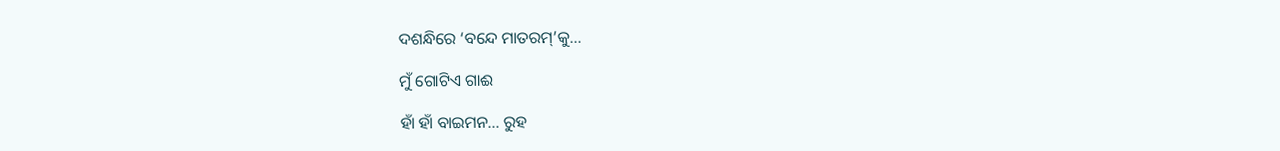ଦଶନ୍ଧିରେ ‘ବନ୍ଦେ ମାତରମ୍‌’କୁ…

ମୁଁ ଗୋଟିଏ ଗାଈ

ହାଁ ହାଁ ବାଇମନ… ରୁହ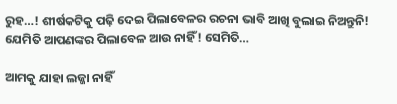ରୁହ…! ଶୀର୍ଷକଟିକୁ ପଢ଼ି ଦେଇ ପିଲାବେଳର ରଚନା ଭାବି ଆଖି ବୁଲାଇ ନିଅନ୍ତୁନି! ଯେମିତି ଆପଣଙ୍କର ପିଲାବେଳ ଆଉ ନାହିଁ! ସେମିତି…

ଆମକୁ ଯାହା ଲଜ୍ଜା ନାହିଁ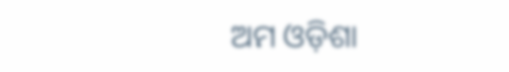ଅମ ଓଡ଼ିଶା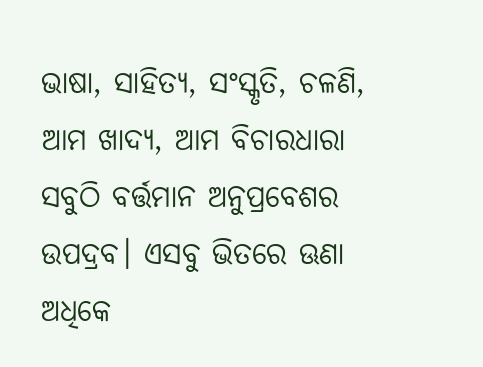ଭାଷା, ସାହିତ୍ୟ, ସଂସ୍କୃତି, ଚଳଣି, ଆମ ଖାଦ୍ୟ, ଆମ ବିଚାରଧାରା ସବୁଠି ବର୍ତ୍ତମାନ ଅନୁପ୍ରବେଶର ଉପଦ୍ରବ। ଏସବୁ ଭିତରେ ଊଣା ଅଧିକେ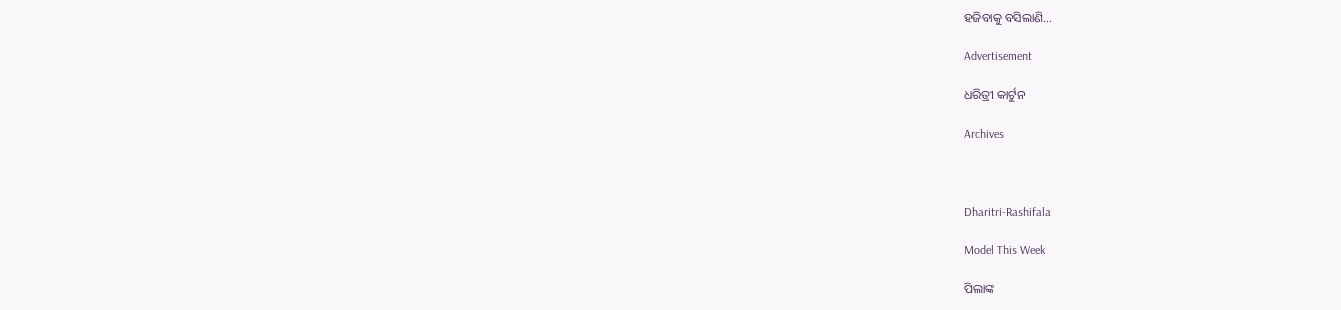ହଜିବାକୁ ବସିଲାଣି…

Advertisement

ଧରିତ୍ରୀ କାର୍ଟୁନ

Archives



Dharitri-Rashifala

Model This Week

ପିଲାଙ୍କ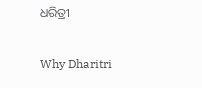ଧରିତ୍ରୀ

Why Dharitri